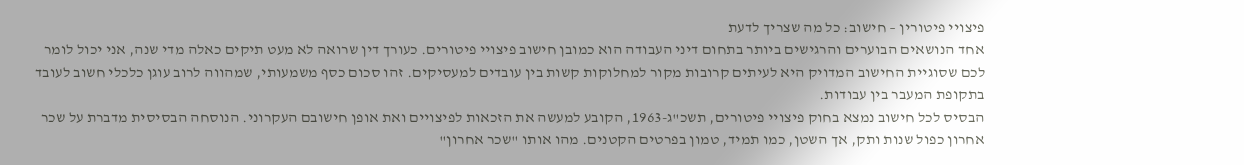פיצויי פיטורין – חישוב: כל מה שצריך לדעת
אחד הנושאים הבוערים והרגישים ביותר בתחום דיני העבודה הוא כמובן חישוב פיצויי פיטורים. כעורך דין שרואה לא מעט תיקים כאלה מדי שנה, אני יכול לומר לכם שסוגיית החישוב המדויק היא לעיתים קרובות מקור למחלוקות קשות בין עובדים למעסיקים. זהו סכום כסף משמעותי, שמהווה לרוב עוגן כלכלי חשוב לעובד בתקופת המעבר בין עבודות.
הבסיס לכל חישוב נמצא בחוק פיצויי פיטורים, תשכ"ג-1963, הקובע למעשה את הזכאות לפיצויים ואת אופן חישובם העקרוני. הנוסחה הבסיסית מדברת על שכר אחרון כפול שנות ותק, אך השטן, כמו תמיד, טמון בפרטים הקטנים. מהו אותו "שכר אחרון"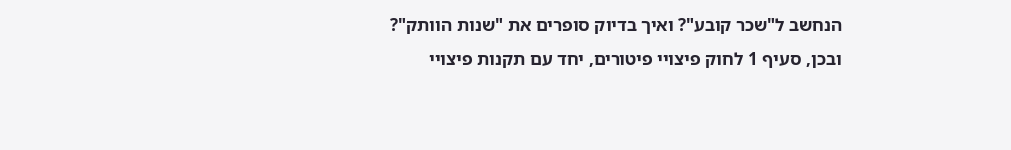הנחשב ל"שכר קובע"? ואיך בדיוק סופרים את "שנות הוותק"?
ובכן, סעיף 1 לחוק פיצויי פיטורים, יחד עם תקנות פיצויי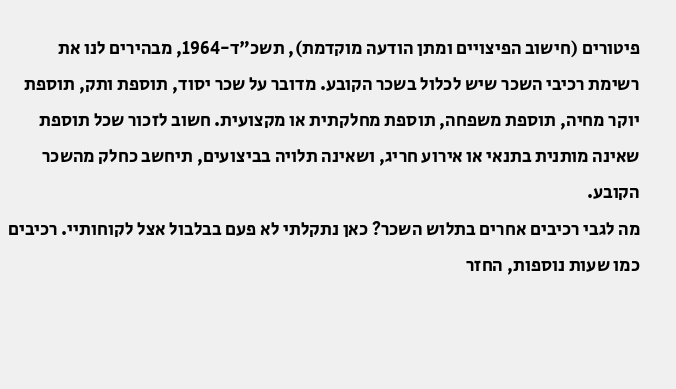פיטורים (חישוב הפיצויים ומתן הודעה מוקדמת), תשכ"ד-1964, מבהירים לנו את רשימת רכיבי השכר שיש לכלול בשכר הקובע. מדובר על שכר יסוד, תוספת ותק, תוספת יוקר מחיה, תוספת משפחה, תוספת מחלקתית או מקצועית. חשוב לזכור שכל תוספת שאינה מותנית בתנאי או אירוע חריג, ושאינה תלויה בביצועים, תיחשב כחלק מהשכר הקובע.
מה לגבי רכיבים אחרים בתלוש השכר? כאן נתקלתי לא פעם בבלבול אצל לקוחותיי. רכיבים כמו שעות נוספות, החזר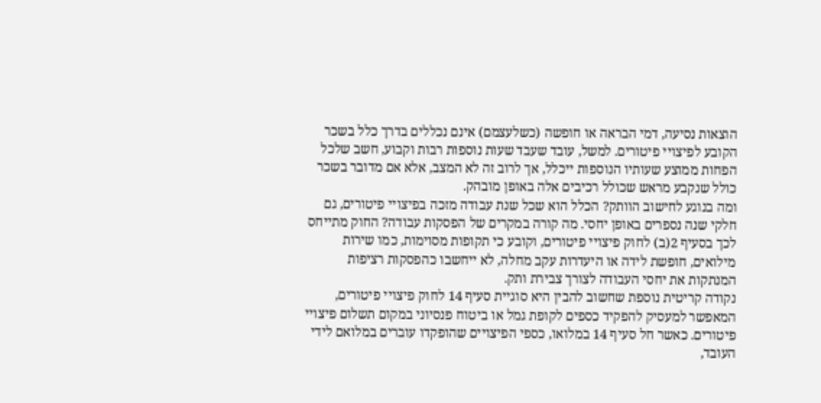הוצאות נסיעה, דמי הבראה או חופשה (כשלעצמם) אינם נכללים בדרך כלל בשכר הקובע לפיצויי פיטורים. למשל, עובד שעבד שעות נוספות רבות וקבוע, חשב שלכל הפחות ממוצע שעותיו הנוספות ייכלל, אך לרוב זה לא המצב, אלא אם מדובר בשכר כולל שנקבע מראש שכולל רכיבים אלה באופן מובהק.
ומה בנוגע לחישוב הוותק? הכלל הוא שכל שנת עבודה מזכה בפיצויי פיטורים, גם חלקי שנה נספרים באופן יחסי. מה קורה במקרים של הפסקות עבודה? החוק מתייחס לכך בסעיף 2(ב) לחוק פיצויי פיטורים, וקובע כי תקופות מסוימות, כמו שירות מילואים, חופשת לידה או היעדרות עקב מחלה, לא ייחשבו כהפסקות רציפות המנתקות את יחסי העבודה לצורך צבירת ותק.
נקודה קריטית נוספת שחשוב להבין היא סוגיית סעיף 14 לחוק פיצויי פיטורים, המאפשר למעסיק להפקיד כספים לקופת גמל או ביטוח פנסיוני במקום תשלום פיצויי פיטורים. כאשר חל סעיף 14 במלואו, כספי הפיצויים שהופקדו עוברים במלואם לידי העובד,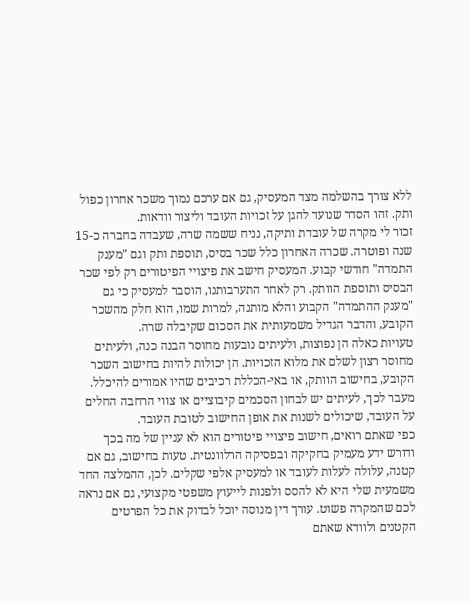ללא צורך בהשלמה מצד המעסיק, גם אם ערכם נמוך משכר אחרון כפול ותק. זהו הסדר שנועד להגן על זכויות העובד וליצור וודאות.
זכור לי מקרה של עובדת ותיקה, נניח ששמה שרה, שעבדה בחברה כ-15 שנה ופוטרה. שכרה האחרון כלל שכר בסיס, תוספת ותק וגם "מענק התמדה" חודשי קבוע. המעסיק חישב את פיצויי הפיטורים רק לפי שכר הבסיס ותוספת הוותק. רק לאחר התערבותנו, הוסבר למעסיק כי גם "מענק ההתמדה" הקבוע והלא מותנה, למרות שמו, הוא חלק מהשכר הקובע, והדבר הגדיל משמעותית את הסכום שקיבלה שרה.
טעויות כאלה הן נפוצות, ולעיתים נובעות מחוסר הבנה כנה, ולעיתים מחוסר רצון לשלם את מלוא הזכויות. הן יכולות להיות בחישוב השכר הקובע, בחישוב הוותק, או באי-הכללת רכיבים שהיו אמורים להיכלל. מעבר לכך, לעיתים יש לבחון הסכמים קיבוציים או צווי הרחבה החלים על העובד, שיכולים לשנות את אופן החישוב לטובת העובד.
כפי שאתם רואים, חישוב פיצויי פיטורים הוא לא עניין של מה בכך ודורש ידע מעמיק בחקיקה ובפסיקה הרלוונטית. טעות בחישוב, גם אם קטנה, עלולה לעלות לעובד או למעסיק אלפי שקלים. לכן, ההמלצה החד משמעית שלי היא לא להסס ולפנות לייעוץ משפטי מקצועי, גם אם נראה לכם שהמקרה פשוט. עורך דין מנוסה יוכל לבדוק את כל הפרטים הקטנים ולוודא שאתם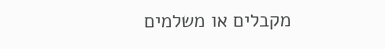מקבלים או משלמים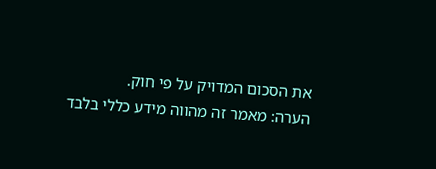את הסכום המדויק על פי חוק.
הערה: מאמר זה מהווה מידע כללי בלבד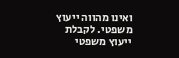ואינו מהווה ייעוץ משפטי. לקבלת ייעוץ משפטי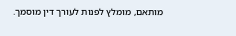מותאם, מומלץ לפנות לעורך דין מוסמך.